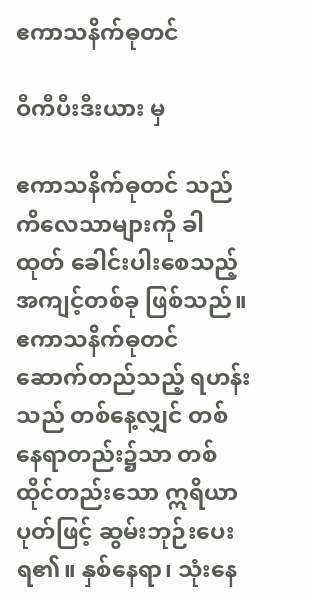ဧကာသနိက်ဓုတင်

ဝီကီပီးဒီးယား မှ

ဧကာသနိက်ဓုတင် သည် ကိလေသာများကို ခါထုတ် ခေါင်းပါးစေသည့် အကျင့်တစ်ခု ဖြစ်သည်။ ဧကာသနိက်ဓုတင် ဆောက်တည်သည့် ရဟန်းသည် တစ်နေ့လျှင် တစ်နေရာတည်း၌သာ တစ်ထိုင်တည်းသော ဣရိယာပုတ်ဖြင့် ဆွမ်းဘုဉ်းပေးရ၏။ နှစ်နေရာ၊ သုံးနေ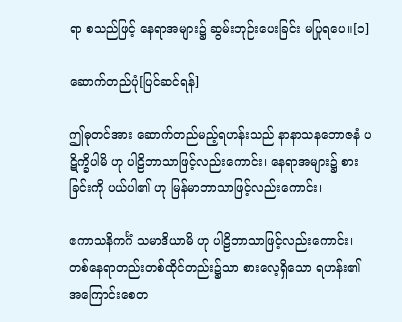ရာ စသည်ဖြင့် နေရာအများ၌ ဆွမ်းဘုဉ်းပေးခြင်း မပြုရပေ။[၁]

ဆောက်တည်ပုံ[ပြင်ဆင်ရန်]

ဤဓုတင်အား ဆောက်တည်မည့်ရဟန်းသည် နာနာသနဘောဇနံ ပဋိက္ခိပါမိ ဟု ပါဠိဘာသာဖြင့်လည်းကောင်း၊ နေရာအများ၌ စားခြင်းကို ပယ်ပါ၏ ဟု မြန်မာဘာသာဖြင့်လည်းကောင်း၊

ဧကာသနိကင်္ဂံ သမာဒိယာမိ ဟု ပါဠိဘာသာဖြင့်လည်းကောင်း၊ တစ်နေရာတည်းတစ်ထိုင်တည်း၌သာ စားလေ့ရှိသော ရဟန်း၏ အကြောင်းစေတ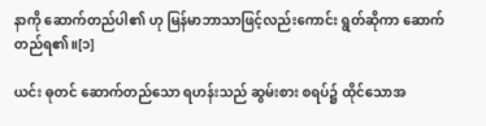နာကို ဆောက်တည်ပါ၏ ဟု မြန်မာဘာသာဖြင့်လည်းကောင်း ရွတ်ဆိုကာ ဆောက်တည်ရ၏။[၁]

ယင်း ဓုတင် ဆောက်တည်သော ရဟန်းသည် ဆွမ်းစား စရပ်၌ ထိုင်သောအ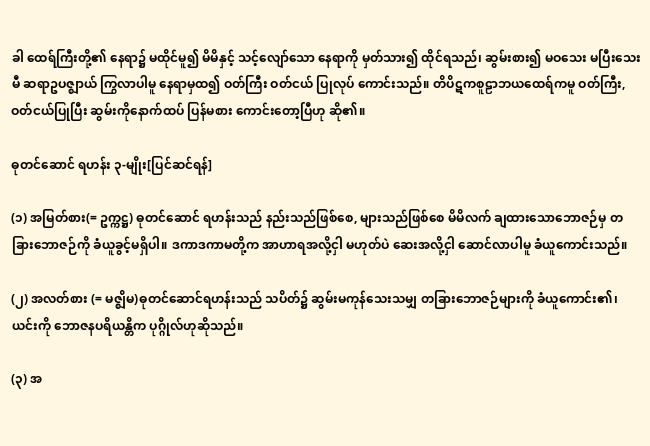ခါ ထေရ်ကြီးတို့၏ နေရာ၌ မထိုင်မူ၍ မိမိနှင့် သင့်လျော်သော နေရာကို မှတ်သား၍ ထိုင်ရသည်၊ ဆွမ်းစား၍ မဝသေး မပြီးသေးမီ ဆရာဥပဇ္ဈာယ် ကြွလာပါမူ နေရာမှထ၍ ဝတ်ကြီး ဝတ်ငယ် ပြုလုပ် ကောင်းသည်။ တိပိဋကစူဠာဘယထေရ်ကမူ ဝတ်ကြီး, ဝတ်ငယ်ပြုပြီး ဆွမ်းကိုနောက်ထပ် ပြန်မစား ကောင်းတော့ပြီဟု ဆို၏။

ဓုတင်ဆောင် ရဟန်း ၃-မျိုး[ပြင်ဆင်ရန်]

(၁) အမြတ်စား(= ဥက္ကဋ္ဌ) ဓုတင်ဆောင် ရဟန်းသည် နည်းသည်ဖြစ်စေ, များသည်ဖြစ်စေ မိမိလက် ချထားသောဘောဇဉ်မှ တခြားဘောဇဉ်ကို ခံယူခွင့်မရှိပါ။ ဒကာဒကာမတို့က အာဟာရအလို့ငှါ မဟုတ်ပဲ ဆေးအလို့ငှါ ဆောင်လာပါမူ ခံယူကောင်းသည်။

(၂) အလတ်စား (= မဇ္ဈိမ)ဓုတင်ဆောင်ရဟန်းသည် သပိတ်၌ ဆွမ်းမကုန်သေးသမျှ တခြားဘောဇဉ်များကို ခံယူကောင်း၏၊ ယင်းကို ဘောဇနပရိယန္တိက ပုဂ္ဂိုလ်ဟုဆိုသည်။

(၃) အ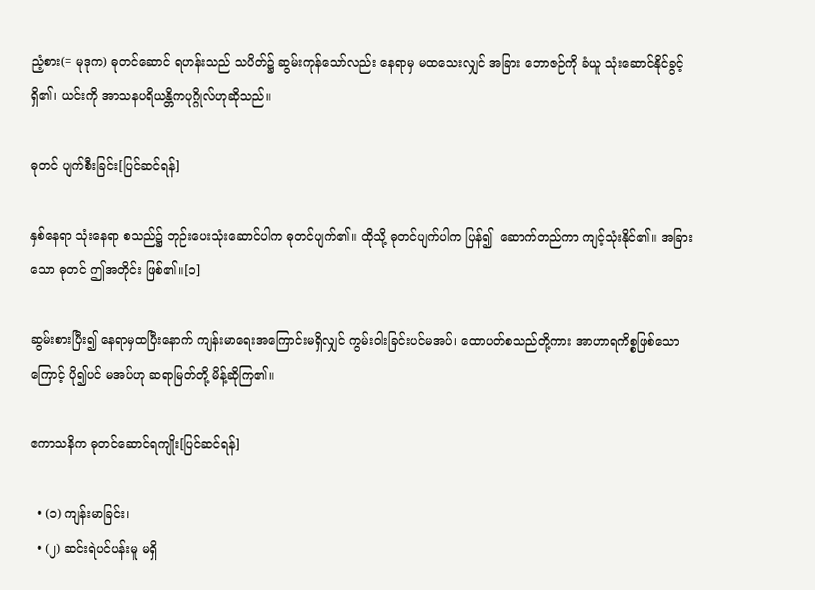ညံ့စား(= မုဒုက) ဓုတင်ဆောင် ရဟန်းသည် သပိတ်၌ ဆွမ်းကုန်သော်လည်း နေရာမှ မထသေးလျှင် အခြား ဘောဇဉ်ကို ခံယူ သုံးဆောင်နိုင်ခွင့် ရှိ၏၊ ယင်းကို အာသနပရိယန္တိကပုဂ္ဂိုလ်ဟုဆိုသည်။

ဓုတင် ပျက်စီးခြင်း[ပြင်ဆင်ရန်]

နှစ်နေရာ သုံးနေရာ စသည်၌ ဘုဉ်းပေးသုံးဆောင်ပါက ဓုတင်ပျက်၏။ ထိုသို့ ဓုတင်ပျက်ပါက ပြန်၍  ဆောက်တည်ကာ ကျင့်သုံးနိုင်၏။ အခြားသော ဓုတင် ဤအတိုင်း ဖြစ်၏။[၁]

ဆွမ်းစားပြီး၍ နေရာမှထပြီးနောက် ကျန်းမာရေးအကြောင်းမရှိလျှင် ကွမ်းဝါးခြင်းပင်မအပ်၊ ထောပတ်စသည်တို့ကား အာဟာရကိစ္စဖြစ်သောကြောင့် ပို၍ပင် မအပ်ဟု ဆရာမြတ်တို့ မိန့်ဆိုကြ၏။

ဧကာသနိက ဓုတင်ဆောင်ရကျိုး[ပြင်ဆင်ရန်]

  • (၁) ကျန်းမာခြင်း၊
  • (၂) ဆင်းရဲပင်ပန်းမူ မရှိ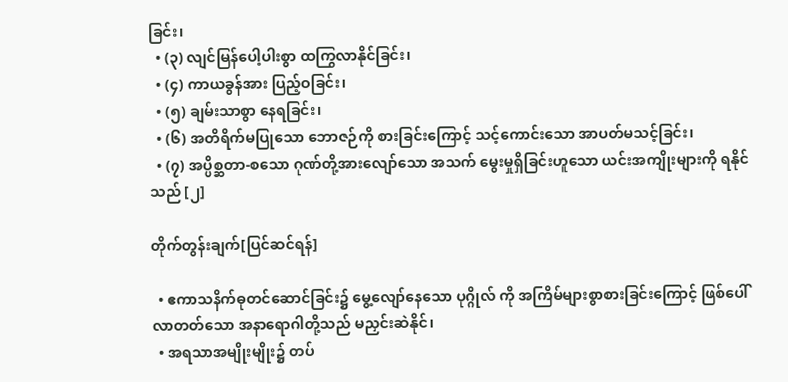ခြင်း၊
  • (၃) လျင်မြန်ပေါ့ပါးစွာ ထကြွလာနိုင်ခြင်း၊
  • (၄) ကာယခွန်အား ပြည့်ဝခြင်း၊
  • (၅) ချမ်းသာစွာ နေရခြင်း၊
  • (၆) အတိရိက်မပြုသော ဘောဇဉ်ကို စားခြင်းကြောင့် သင့်ကောင်းသော အာပတ်မသင့်ခြင်း၊
  • (၇) အပ္ပိစ္ဆတာ-စသော ဂုဏ်တို့အားလျော်သော အသက် မွေးမှုရှိခြင်းဟူသော ယင်းအကျိုးများကို ရနိုင်သည် [၂]

တိုက်တွန်းချက်[ပြင်ဆင်ရန်]

  • ဧကာသနိက်ဓုတင်ဆောင်ခြင်း၌ မွေ့လျော်နေသော ပုဂ္ဂိုလ် ကို အကြိမ်များစွာစားခြင်းကြောင့် ဖြစ်ပေါ်လာတတ်သော အနာရောဂါတို့သည် မညှင်းဆဲနိုင်၊
  • အရသာအမျိုးမျိုး၌ တပ်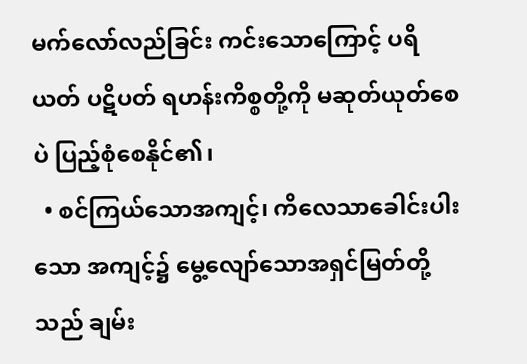မက်လော်လည်ခြင်း ကင်းသောကြောင့် ပရိယတ် ပဋိပတ် ရဟန်းကိစ္စတို့ကို မဆုတ်ယုတ်စေပဲ ပြည့်စုံစေနိုင်၏၊
  • စင်ကြယ်သောအကျင့်၊ ကိလေသာခေါင်းပါးသော အကျင့်၌ မွေ့လျော်သောအရှင်မြတ်တို့သည် ချမ်း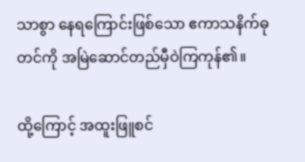သာစွာ နေရကြောင်းဖြစ်သော ဧကာသနိက်ဓုတင်ကို အမြဲဆောင်တည်မှီဝဲကြကုန်၏။

ထို့ကြောင့် အထူးဖြူစင်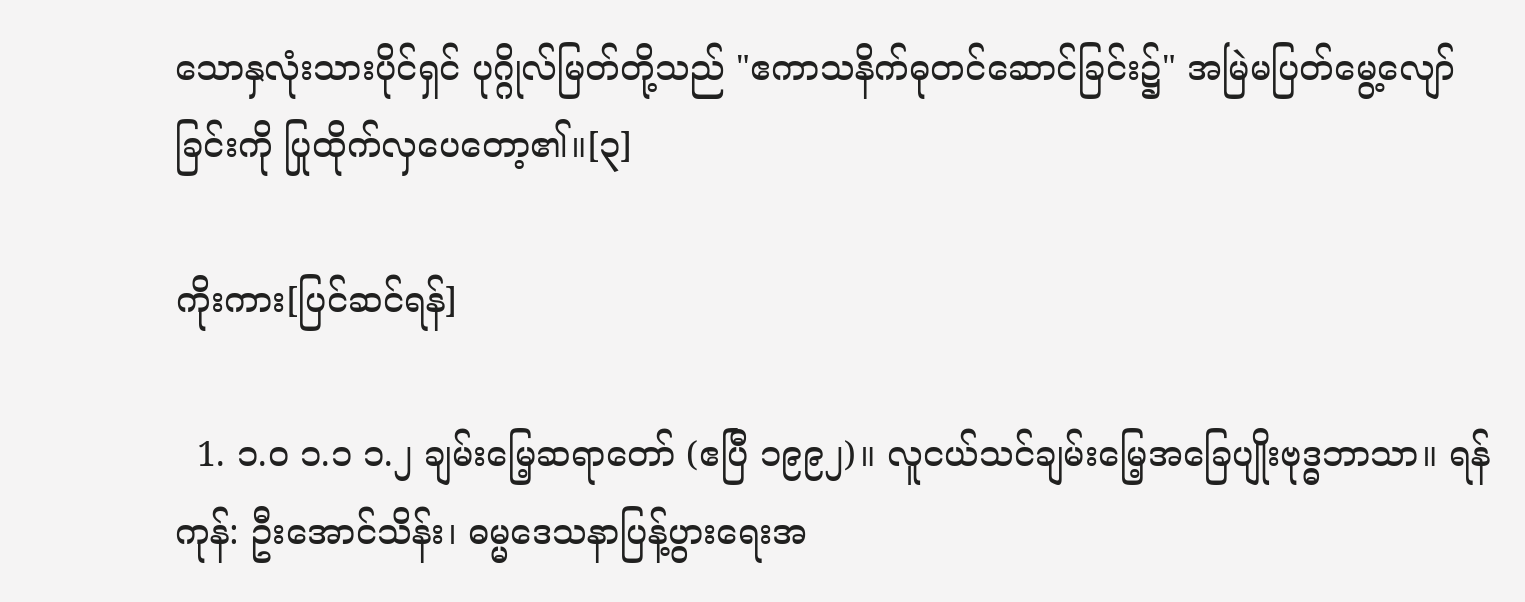သောနှလုံးသားပိုင်ရှင် ပုဂ္ဂိုလ်မြတ်တို့သည် "ဧကာသနိက်ဓုတင်ဆောင်ခြင်း၌" အမြဲမပြတ်မွေ့လျော်ခြင်းကို ပြုထိုက်လှပေတော့၏။[၃]

ကိုးကား[ပြင်ဆင်ရန်]

  1. ၁.၀ ၁.၁ ၁.၂ ချမ်းမြေ့ဆရာတော် (ဧပြီ ၁၉၉၂)။ လူငယ်သင်ချမ်းမြေ့အခြေပျိုးဗုဒ္ဓဘာသာ။ ရန်ကုန်: ဦးအောင်သိန်း၊ ဓမ္မဒေသနာပြန့်ပွားရေးအ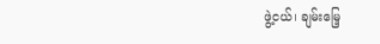ဖွဲ့ငယ်၊ ချမ်းမြေ့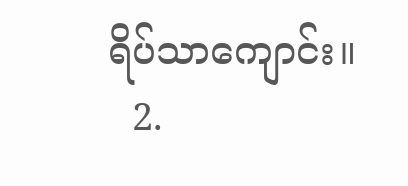ရိပ်သာကျောင်း။
  2.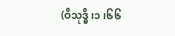(ဝိသုဒ္ဓိ၊၁၊၆၆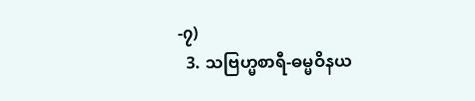-၇)
  3. သဗြဟ္မစာရီ-ဓမ္မဝိနယ